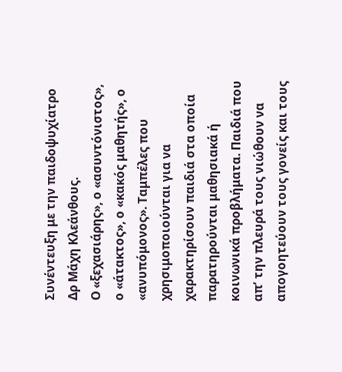Συνέντευξη με την παιδοψυχίατρο Δρ Μάχη Κλεάνθους.
Ο «ξεχασιάρης», ο «ασυντόνιστος», ο «άτακτος», ο «κακός μαθητής», ο «ανυπόμονος». Ταμπέλες που χρησιμοποιούνται για να χαρακτηρίσουν παιδιά στα οποία παρατηρούνται μαθησιακά ή κοινωνικά προβλήματα. Παιδιά που απ’ την πλευρά τους νιώθουν να απογοητεύουν τους γονείς και τους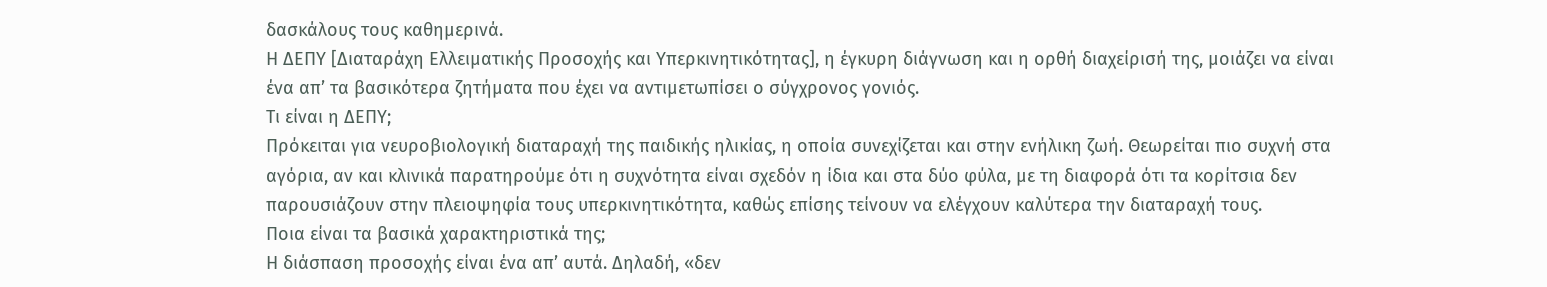δασκάλους τους καθημερινά.
Η ΔΕΠΥ [Διαταράχη Ελλειματικής Προσοχής και Υπερκινητικότητας], η έγκυρη διάγνωση και η ορθή διαχείρισή της, μοιάζει να είναι ένα απ’ τα βασικότερα ζητήματα που έχει να αντιμετωπίσει ο σύγχρονος γονιός.
Τι είναι η ΔΕΠΥ;
Πρόκειται για νευροβιολογική διαταραχή της παιδικής ηλικίας, η οποία συνεχίζεται και στην ενήλικη ζωή. Θεωρείται πιο συχνή στα αγόρια, αν και κλινικά παρατηρούμε ότι η συχνότητα είναι σχεδόν η ίδια και στα δύο φύλα, με τη διαφορά ότι τα κορίτσια δεν παρουσιάζουν στην πλειοψηφία τους υπερκινητικότητα, καθώς επίσης τείνουν να ελέγχουν καλύτερα την διαταραχή τους.
Ποια είναι τα βασικά χαρακτηριστικά της;
Η διάσπαση προσοχής είναι ένα απ’ αυτά. Δηλαδή, «δεν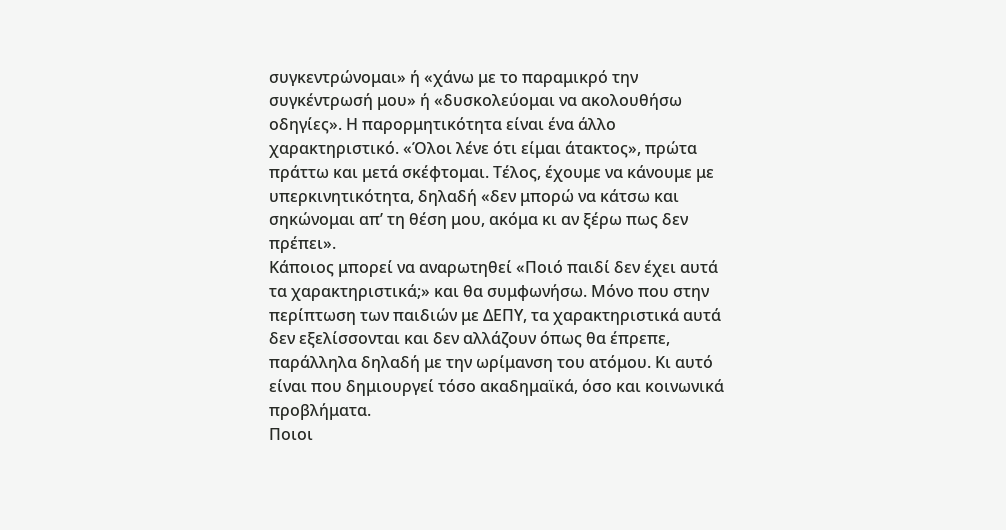συγκεντρώνομαι» ή «χάνω με το παραμικρό την συγκέντρωσή μου» ή «δυσκολεύομαι να ακολουθήσω οδηγίες». Η παρορμητικότητα είναι ένα άλλο χαρακτηριστικό. «Όλοι λένε ότι είμαι άτακτος», πρώτα πράττω και μετά σκέφτομαι. Τέλος, έχουμε να κάνουμε με υπερκινητικότητα, δηλαδή «δεν μπορώ να κάτσω και σηκώνομαι απ’ τη θέση μου, ακόμα κι αν ξέρω πως δεν πρέπει».
Κάποιος μπορεί να αναρωτηθεί «Ποιό παιδί δεν έχει αυτά τα χαρακτηριστικά;» και θα συμφωνήσω. Μόνο που στην περίπτωση των παιδιών με ΔΕΠΥ, τα χαρακτηριστικά αυτά δεν εξελίσσονται και δεν αλλάζουν όπως θα έπρεπε, παράλληλα δηλαδή με την ωρίμανση του ατόμου. Κι αυτό είναι που δημιουργεί τόσο ακαδημαϊκά, όσο και κοινωνικά προβλήματα.
Ποιοι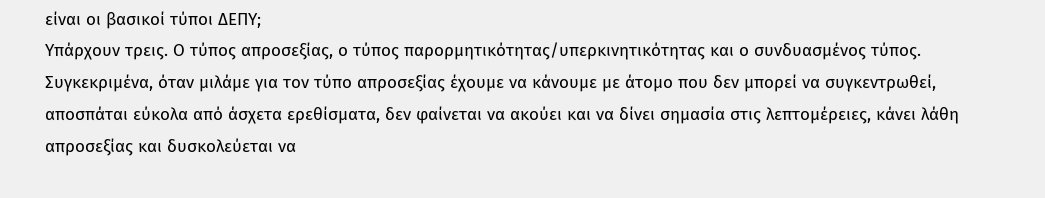είναι οι βασικοί τύποι ΔΕΠΥ;
Υπάρχουν τρεις. Ο τύπος απροσεξίας, ο τύπος παρορμητικότητας/υπερκινητικότητας και ο συνδυασμένος τύπος.
Συγκεκριμένα, όταν μιλάμε για τον τύπο απροσεξίας έχουμε να κάνουμε με άτομο που δεν μπορεί να συγκεντρωθεί, αποσπάται εύκολα από άσχετα ερεθίσματα, δεν φαίνεται να ακούει και να δίνει σημασία στις λεπτομέρειες, κάνει λάθη απροσεξίας και δυσκολεύεται να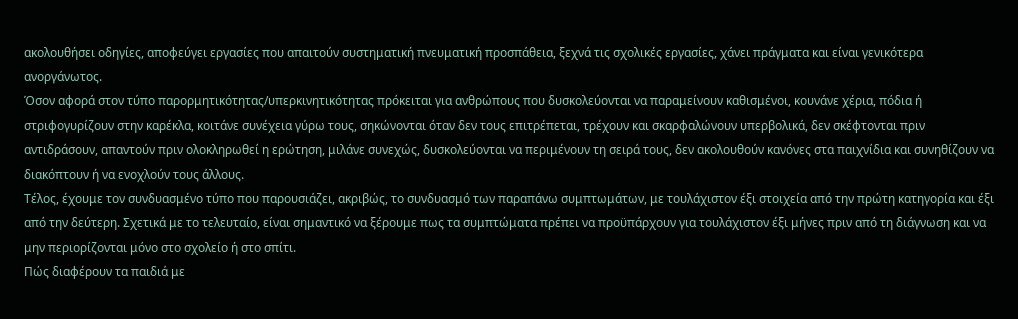ακολουθήσει οδηγίες, αποφεύγει εργασίες που απαιτούν συστηματική πνευματική προσπάθεια, ξεχνά τις σχολικές εργασίες, χάνει πράγματα και είναι γενικότερα ανοργάνωτος.
Όσον αφορά στον τύπο παρορμητικότητας/υπερκινητικότητας πρόκειται για ανθρώπους που δυσκολεύονται να παραμείνουν καθισμένοι, κουνάνε χέρια, πόδια ή στριφογυρίζουν στην καρέκλα, κοιτάνε συνέχεια γύρω τους, σηκώνονται όταν δεν τους επιτρέπεται, τρέχουν και σκαρφαλώνουν υπερβολικά, δεν σκέφτονται πριν αντιδράσουν, απαντούν πριν ολοκληρωθεί η ερώτηση, μιλάνε συνεχώς, δυσκολεύονται να περιμένουν τη σειρά τους, δεν ακολουθούν κανόνες στα παιχνίδια και συνηθίζουν να διακόπτουν ή να ενοχλούν τους άλλους.
Τέλος, έχουμε τον συνδυασμένο τύπο που παρουσιάζει, ακριβώς, το συνδυασμό των παραπάνω συμπτωμάτων, με τουλάχιστον έξι στοιχεία από την πρώτη κατηγορία και έξι από την δεύτερη. Σχετικά με το τελευταίο, είναι σημαντικό να ξέρουμε πως τα συμπτώματα πρέπει να προϋπάρχουν για τουλάχιστον έξι μήνες πριν από τη διάγνωση και να μην περιορίζονται μόνο στο σχολείο ή στο σπίτι.
Πώς διαφέρουν τα παιδιά με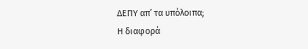ΔΕΠΥ απ’ τα υπόλοιπα;
Η διαφορά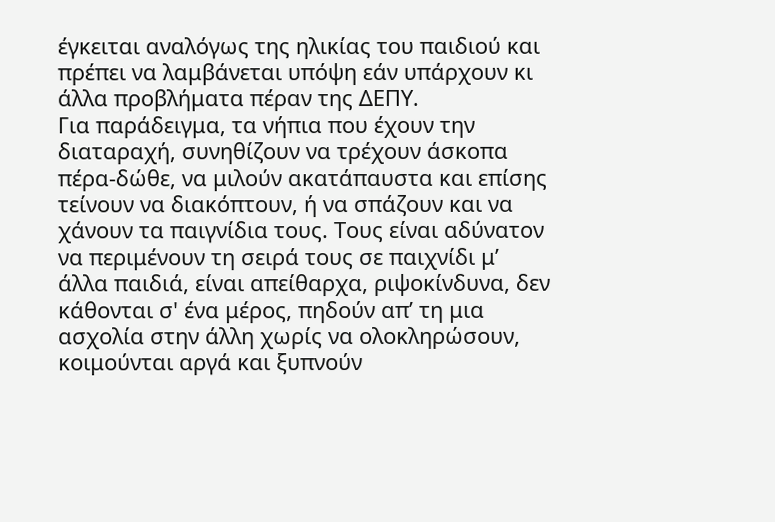έγκειται αναλόγως της ηλικίας του παιδιού και πρέπει να λαμβάνεται υπόψη εάν υπάρχουν κι άλλα προβλήματα πέραν της ΔΕΠΥ.
Για παράδειγμα, τα νήπια που έχουν την διαταραχή, συνηθίζουν να τρέχουν άσκοπα πέρα-δώθε, να μιλούν ακατάπαυστα και επίσης τείνουν να διακόπτουν, ή να σπάζουν και να χάνουν τα παιγνίδια τους. Τους είναι αδύνατον να περιμένουν τη σειρά τους σε παιχνίδι μ’ άλλα παιδιά, είναι απείθαρχα, ριψοκίνδυνα, δεν κάθονται σ' ένα μέρος, πηδούν απ’ τη μια ασχολία στην άλλη χωρίς να ολοκληρώσουν, κοιμούνται αργά και ξυπνούν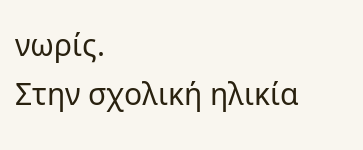νωρίς.
Στην σχολική ηλικία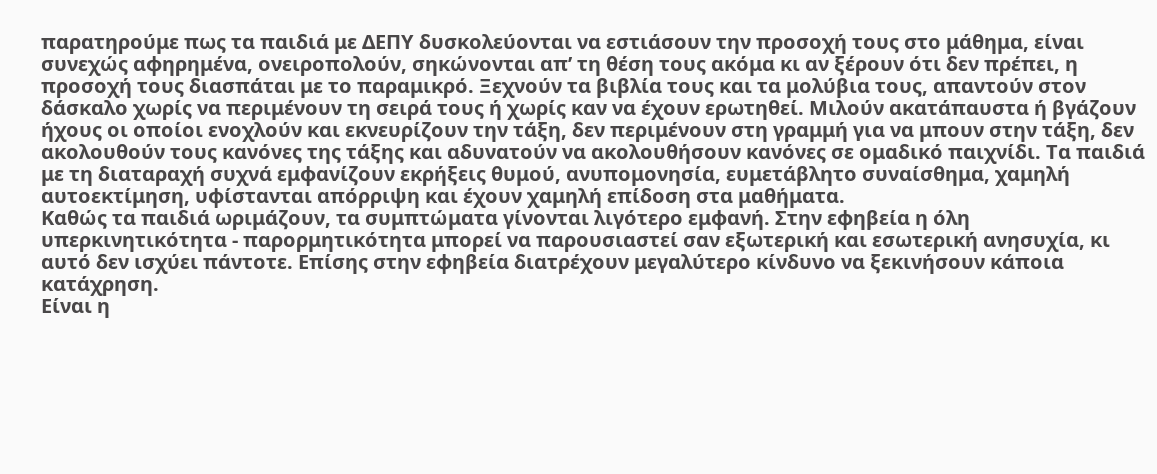παρατηρούμε πως τα παιδιά με ΔΕΠΥ δυσκολεύονται να εστιάσουν την προσοχή τους στο μάθημα, είναι συνεχώς αφηρημένα, ονειροπολούν, σηκώνονται απ’ τη θέση τους ακόμα κι αν ξέρουν ότι δεν πρέπει, η προσοχή τους διασπάται με το παραμικρό. Ξεχνούν τα βιβλία τους και τα μολύβια τους, απαντούν στον δάσκαλο χωρίς να περιμένουν τη σειρά τους ή χωρίς καν να έχουν ερωτηθεί. Μιλούν ακατάπαυστα ή βγάζουν ήχους οι οποίοι ενοχλούν και εκνευρίζουν την τάξη, δεν περιμένουν στη γραμμή για να μπουν στην τάξη, δεν ακολουθούν τους κανόνες της τάξης και αδυνατούν να ακολουθήσουν κανόνες σε ομαδικό παιχνίδι. Τα παιδιά με τη διαταραχή συχνά εμφανίζουν εκρήξεις θυμού, ανυπομονησία, ευμετάβλητο συναίσθημα, χαμηλή αυτοεκτίμηση, υφίστανται απόρριψη και έχουν χαμηλή επίδοση στα μαθήματα.
Καθώς τα παιδιά ωριμάζουν, τα συμπτώματα γίνονται λιγότερο εμφανή. Στην εφηβεία η όλη υπερκινητικότητα - παρορμητικότητα μπορεί να παρουσιαστεί σαν εξωτερική και εσωτερική ανησυχία, κι αυτό δεν ισχύει πάντοτε. Επίσης στην εφηβεία διατρέχουν μεγαλύτερο κίνδυνο να ξεκινήσουν κάποια κατάχρηση.
Είναι η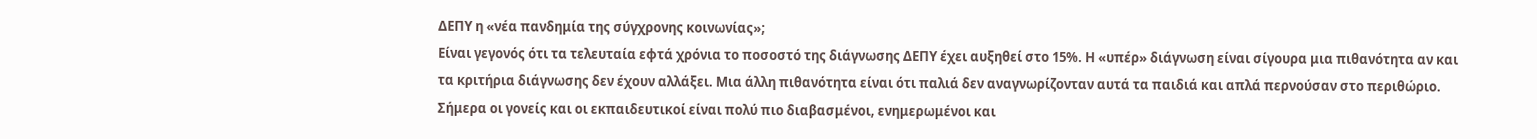ΔΕΠΥ η «νέα πανδημία της σύγχρονης κοινωνίας»;
Είναι γεγονός ότι τα τελευταία εφτά χρόνια το ποσοστό της διάγνωσης ΔΕΠΥ έχει αυξηθεί στο 15%. Η «υπέρ» διάγνωση είναι σίγουρα μια πιθανότητα αν και τα κριτήρια διάγνωσης δεν έχουν αλλάξει. Μια άλλη πιθανότητα είναι ότι παλιά δεν αναγνωρίζονταν αυτά τα παιδιά και απλά περνούσαν στο περιθώριο.
Σήμερα οι γονείς και οι εκπαιδευτικοί είναι πολύ πιο διαβασμένοι, ενημερωμένοι και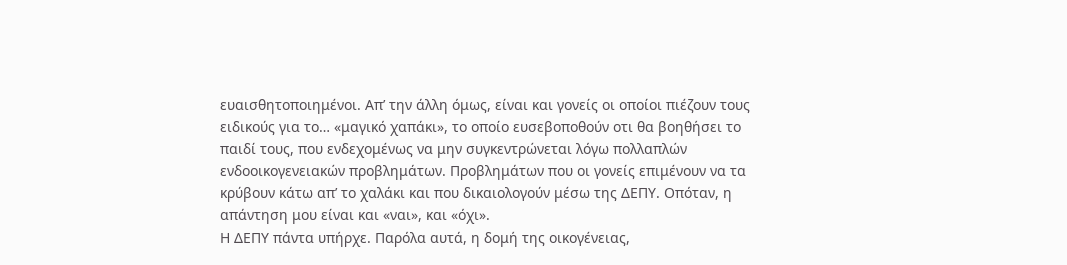ευαισθητοποιημένοι. Απ’ την άλλη όμως, είναι και γονείς οι οποίοι πιέζουν τους ειδικούς για το… «μαγικό χαπάκι», το οποίο ευσεβοποθούν οτι θα βοηθήσει το παιδί τους, που ενδεχομένως να μην συγκεντρώνεται λόγω πολλαπλών ενδοοικογενειακών προβλημάτων. Προβλημάτων που οι γονείς επιμένουν να τα κρύβουν κάτω απ’ το χαλάκι και που δικαιολογούν μέσω της ΔΕΠΥ. Οπόταν, η απάντηση μου είναι και «ναι», και «όχι».
Η ΔΕΠΥ πάντα υπήρχε. Παρόλα αυτά, η δομή της οικογένειας,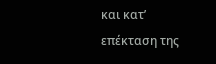και κατ’ επέκταση της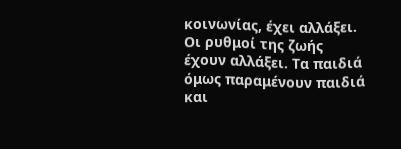κοινωνίας, έχει αλλάξει. Οι ρυθμοί της ζωής έχουν αλλάξει. Τα παιδιά όμως παραμένουν παιδιά και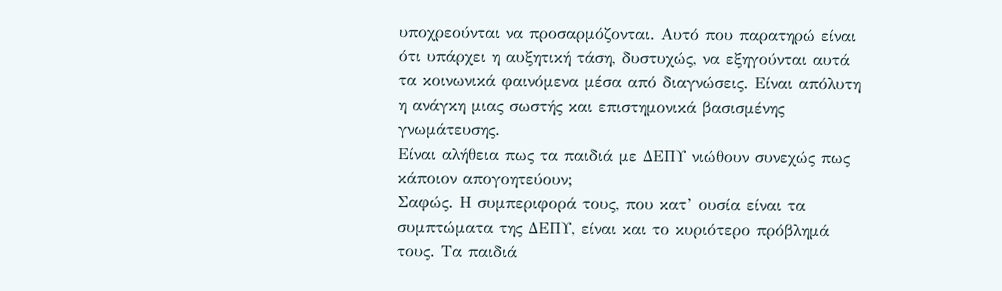υποχρεούνται να προσαρμόζονται. Αυτό που παρατηρώ είναι ότι υπάρχει η αυξητική τάση, δυστυχώς, να εξηγούνται αυτά τα κοινωνικά φαινόμενα μέσα από διαγνώσεις. Είναι απόλυτη η ανάγκη μιας σωστής και επιστημονικά βασισμένης γνωμάτευσης.
Είναι αλήθεια πως τα παιδιά με ΔΕΠΥ νιώθουν συνεχώς πως κάποιον απογοητεύουν;
Σαφώς. Η συμπεριφορά τους, που κατ’ ουσία είναι τα συμπτώματα της ΔΕΠΥ, είναι και το κυριότερο πρόβλημά τους. Τα παιδιά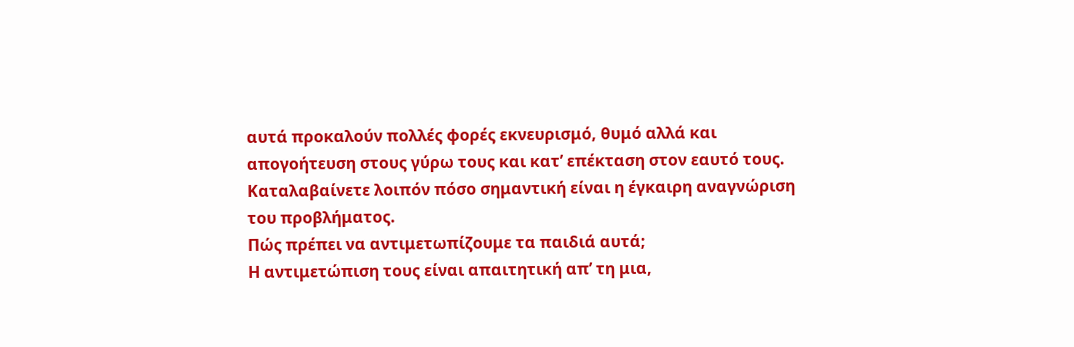αυτά προκαλούν πολλές φορές εκνευρισμό, θυμό αλλά και απογοήτευση στους γύρω τους και κατ’ επέκταση στον εαυτό τους. Καταλαβαίνετε λοιπόν πόσο σημαντική είναι η έγκαιρη αναγνώριση του προβλήματος.
Πώς πρέπει να αντιμετωπίζουμε τα παιδιά αυτά;
Η αντιμετώπιση τους είναι απαιτητική απ’ τη μια,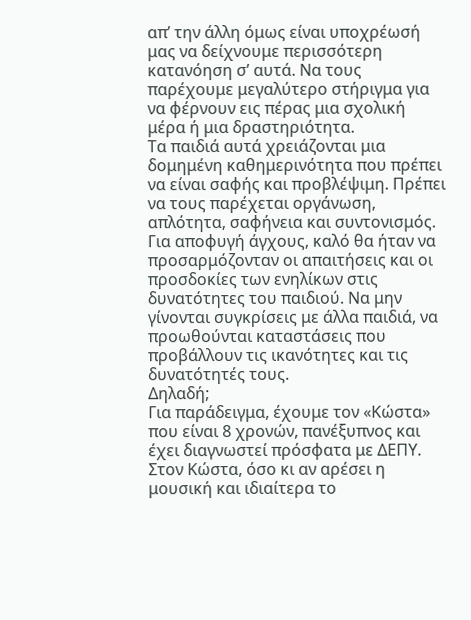απ’ την άλλη όμως είναι υποχρέωσή μας να δείχνουμε περισσότερη κατανόηση σ’ αυτά. Να τους παρέχουμε μεγαλύτερο στήριγμα για να φέρνουν εις πέρας μια σχολική μέρα ή μια δραστηριότητα.
Τα παιδιά αυτά χρειάζονται μια δομημένη καθημερινότητα που πρέπει να είναι σαφής και προβλέψιμη. Πρέπει να τους παρέχεται οργάνωση, απλότητα, σαφήνεια και συντονισμός. Για αποφυγή άγχους, καλό θα ήταν να προσαρμόζονταν οι απαιτήσεις και οι προσδοκίες των ενηλίκων στις δυνατότητες του παιδιού. Να μην γίνονται συγκρίσεις με άλλα παιδιά, να προωθούνται καταστάσεις που προβάλλουν τις ικανότητες και τις δυνατότητές τους.
Δηλαδή;
Για παράδειγμα, έχουμε τον «Κώστα» που είναι 8 χρονών, πανέξυπνος και έχει διαγνωστεί πρόσφατα με ΔΕΠΥ. Στον Κώστα, όσο κι αν αρέσει η μουσική και ιδιαίτερα το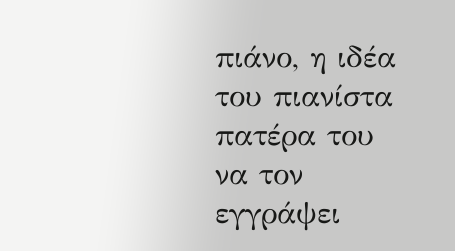πιάνο, η ιδέα του πιανίστα πατέρα του να τον εγγράψει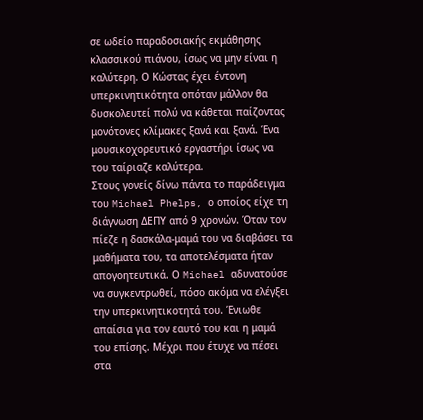σε ωδείο παραδοσιακής εκμάθησης κλασσικού πιάνου, ίσως να μην είναι η καλύτερη. Ο Κώστας έχει έντονη υπερκινητικότητα οπόταν μάλλον θα δυσκολευτεί πολύ να κάθεται παίζοντας μονότονες κλίμακες ξανά και ξανά. Ένα μουσικοχορευτικό εργαστήρι ίσως να του ταίριαζε καλύτερα.
Στους γονείς δίνω πάντα το παράδειγμα του Michael Phelps, ο οποίος είχε τη διάγνωση ΔΕΠΥ από 9 χρονών. Όταν τον πίεζε η δασκάλα-μαμά του να διαβάσει τα μαθήματα του, τα αποτελέσματα ήταν απογοητευτικά. Ο Michael αδυνατούσε να συγκεντρωθεί, πόσο ακόμα να ελέγξει την υπερκινητικοτητά του. Ένιωθε απαίσια για τον εαυτό του και η μαμά του επίσης. Μέχρι που έτυχε να πέσει στα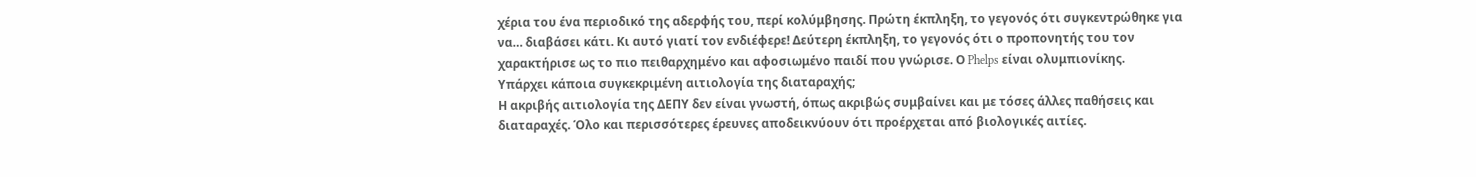χέρια του ένα περιοδικό της αδερφής του, περί κολύμβησης. Πρώτη έκπληξη, το γεγονός ότι συγκεντρώθηκε για να… διαβάσει κάτι. Κι αυτό γιατί τον ενδιέφερε! Δεύτερη έκπληξη, το γεγονός ότι ο προπονητής του τον χαρακτήρισε ως το πιο πειθαρχημένο και αφοσιωμένο παιδί που γνώρισε. Ο Phelps είναι ολυμπιονίκης.
Υπάρχει κάποια συγκεκριμένη αιτιολογία της διαταραχής;
Η ακριβής αιτιολογία της ΔΕΠΥ δεν είναι γνωστή, όπως ακριβώς συμβαίνει και με τόσες άλλες παθήσεις και διαταραχές. Όλο και περισσότερες έρευνες αποδεικνύουν ότι προέρχεται από βιολογικές αιτίες.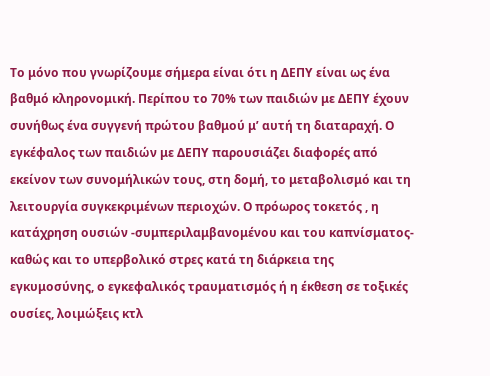Το μόνο που γνωρίζουμε σήμερα είναι ότι η ΔΕΠΥ είναι ως ένα βαθμό κληρονομική. Περίπου το 70% των παιδιών με ΔΕΠΥ έχουν συνήθως ένα συγγενή πρώτου βαθμού μ’ αυτή τη διαταραχή. Ο εγκέφαλος των παιδιών με ΔΕΠΥ παρουσιάζει διαφορές από εκείνον των συνομήλικών τους, στη δομή, το μεταβολισμό και τη λειτουργία συγκεκριμένων περιοχών. Ο πρόωρος τοκετός , η κατάχρηση ουσιών -συμπεριλαμβανομένου και του καπνίσματος- καθώς και το υπερβολικό στρες κατά τη διάρκεια της εγκυμοσύνης, ο εγκεφαλικός τραυματισμός ή η έκθεση σε τοξικές ουσίες, λοιμώξεις κτλ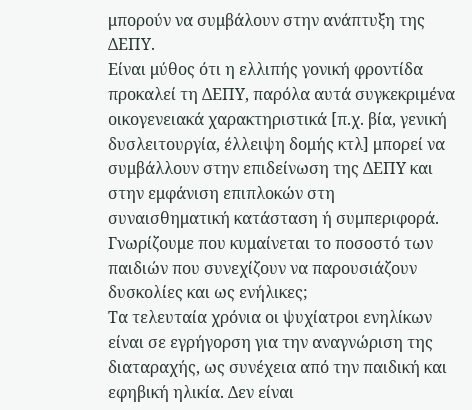μπορούν να συμβάλουν στην ανάπτυξη της ΔΕΠΥ.
Είναι μύθος ότι η ελλιπής γονική φροντίδα προκαλεί τη ΔΕΠΥ, παρόλα αυτά συγκεκριμένα οικογενειακά χαρακτηριστικά [π.χ. βία, γενική δυσλειτουργία, έλλειψη δομής κτλ] μπορεί να συμβάλλουν στην επιδείνωση της ΔΕΠΥ και στην εμφάνιση επιπλοκών στη συναισθηματική κατάσταση ή συμπεριφορά.
Γνωρίζουμε που κυμαίνεται το ποσοστό των παιδιών που συνεχίζουν να παρουσιάζουν δυσκολίες και ως ενήλικες;
Τα τελευταία χρόνια οι ψυχίατροι ενηλίκων είναι σε εγρήγορση για την αναγνώριση της διαταραχής, ως συνέχεια από την παιδική και εφηβική ηλικία. Δεν είναι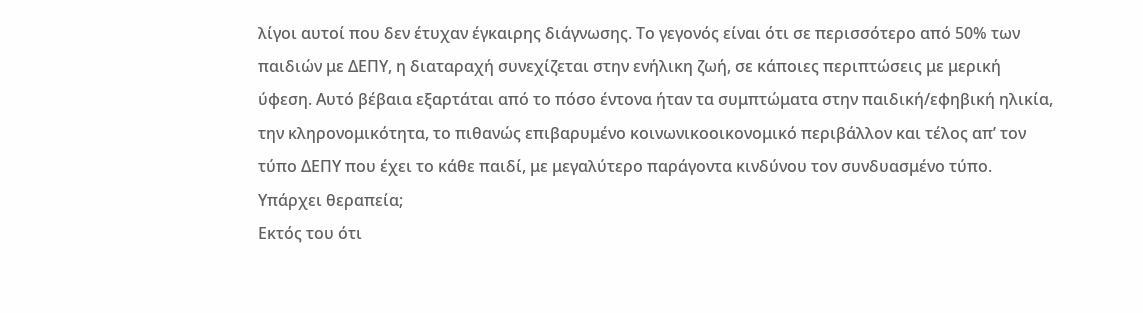λίγοι αυτοί που δεν έτυχαν έγκαιρης διάγνωσης. Το γεγονός είναι ότι σε περισσότερο από 50% των παιδιών με ΔΕΠΥ, η διαταραχή συνεχίζεται στην ενήλικη ζωή, σε κάποιες περιπτώσεις με μερική ύφεση. Αυτό βέβαια εξαρτάται από το πόσο έντονα ήταν τα συμπτώματα στην παιδική/εφηβική ηλικία, την κληρονομικότητα, το πιθανώς επιβαρυμένο κοινωνικοοικονομικό περιβάλλον και τέλος απ’ τον τύπο ΔΕΠΥ που έχει το κάθε παιδί, με μεγαλύτερο παράγοντα κινδύνου τον συνδυασμένο τύπο.
Υπάρχει θεραπεία;
Εκτός του ότι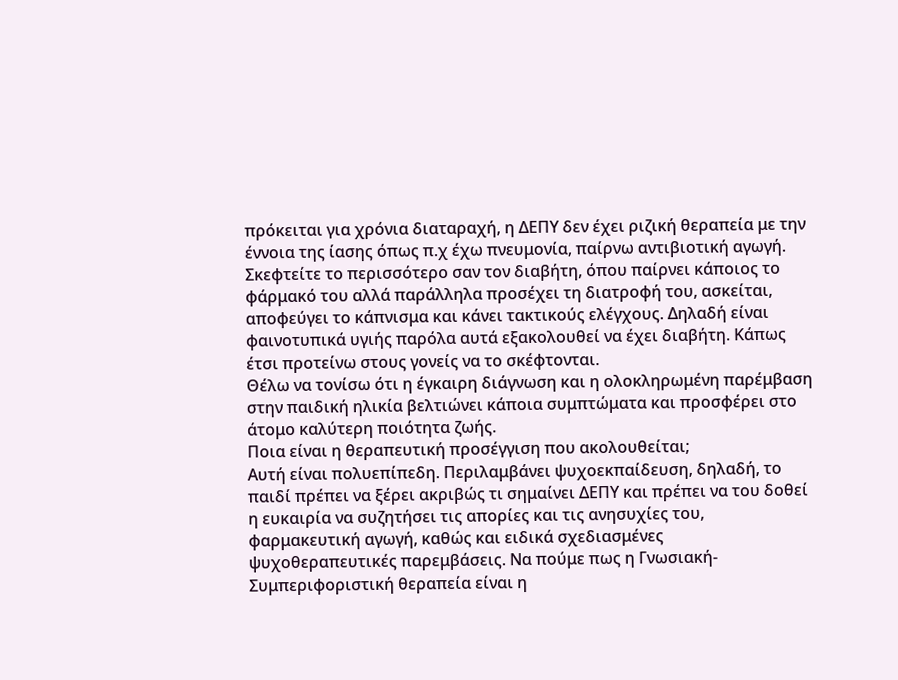πρόκειται για χρόνια διαταραχή, η ΔΕΠΥ δεν έχει ριζική θεραπεία με την έννοια της ίασης όπως π.χ έχω πνευμονία, παίρνω αντιβιοτική αγωγή.
Σκεφτείτε το περισσότερο σαν τον διαβήτη, όπου παίρνει κάποιος το φάρμακό του αλλά παράλληλα προσέχει τη διατροφή του, ασκείται, αποφεύγει το κάπνισμα και κάνει τακτικούς ελέγχους. Δηλαδή είναι φαινοτυπικά υγιής παρόλα αυτά εξακολουθεί να έχει διαβήτη. Κάπως έτσι προτείνω στους γονείς να το σκέφτονται.
Θέλω να τονίσω ότι η έγκαιρη διάγνωση και η ολοκληρωμένη παρέμβαση στην παιδική ηλικία βελτιώνει κάποια συμπτώματα και προσφέρει στο άτομο καλύτερη ποιότητα ζωής.
Ποια είναι η θεραπευτική προσέγγιση που ακολουθείται;
Αυτή είναι πολυεπίπεδη. Περιλαμβάνει ψυχοεκπαίδευση, δηλαδή, το παιδί πρέπει να ξέρει ακριβώς τι σημαίνει ΔΕΠΥ και πρέπει να του δοθεί η ευκαιρία να συζητήσει τις απορίες και τις ανησυχίες του, φαρμακευτική αγωγή, καθώς και ειδικά σχεδιασμένες ψυχοθεραπευτικές παρεμβάσεις. Να πούμε πως η Γνωσιακή-Συμπεριφοριστική θεραπεία είναι η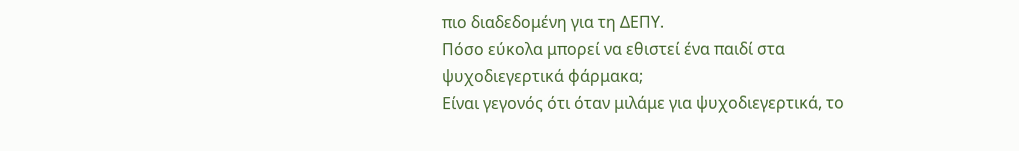πιο διαδεδομένη για τη ΔΕΠΥ.
Πόσο εύκολα μπορεί να εθιστεί ένα παιδί στα ψυχοδιεγερτικά φάρμακα;
Είναι γεγονός ότι όταν μιλάμε για ψυχοδιεγερτικά, το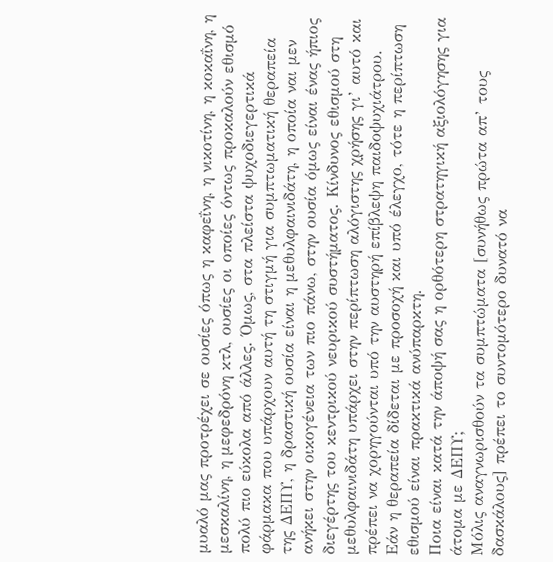μυαλό μας προτρέχει σε ουσίες όπως η καφεΐνη, η νικοτίνη, η κοκαΐνη, η μεσκαλίνη, η μεφεδρόνη κτλ, ουσίες οι οποίες όντως προκαλούν εθισμό πολύ πιο εύκολα από άλλες. Όμως, στα πλείστα ψυχοδιεγερτικά φάρμακα που υπάρχουν αυτή τη στιγμή για συμπτωματική θεραπεία της ΔΕΠΥ, η δραστική ουσία είναι η μεθυλφαινιδάτη, η οποία ναι μεν ανήκει στην οικογένεια των πιο πάνω, στην ουσία όμως είναι ένας ήπιος διεγέρτης του κεντρικού νευρικού συστήματος. Κίνδυνος εθισμού στη μεθυλφαινιδάτη υπάρχει στην περίπτωση αλόγιστης χρήσης γι’ αυτό και πρέπει να χορηγούνται υπό την αυστηρή επίβλεψη παιδοψυχιάτρου.
Εάν η θεραπεία δίδεται με προσοχή και υπό έλεγχο, τότε η περίπτωση εθισμού είναι πρακτικά ανύπαρκτη.
Ποια είναι κατά την άποψή σας η ορθότερη στρατηγική αξιολόγησης για άτομα με ΔΕΠΥ;
Μόλις αναγνωρισθούν τα συμπτώματα [συνήθως πρώτα απ’ τους δασκάλους] πρέπει το συντομότερο δυνατό να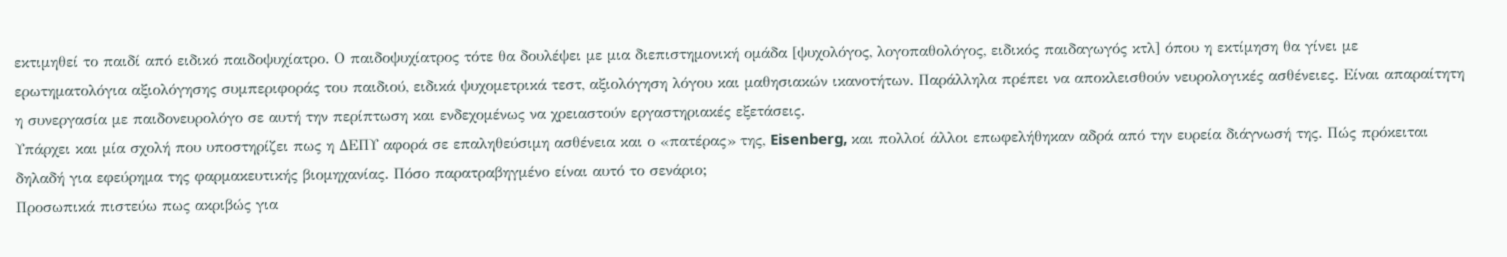εκτιμηθεί το παιδί από ειδικό παιδοψυχίατρο. Ο παιδοψυχίατρος τότε θα δουλέψει με μια διεπιστημονική ομάδα [ψυχολόγος, λογοπαθολόγος, ειδικός παιδαγωγός κτλ] όπου η εκτίμηση θα γίνει με ερωτηματολόγια αξιολόγησης συμπεριφοράς του παιδιού, ειδικά ψυχομετρικά τεστ, αξιολόγηση λόγου και μαθησιακών ικανοτήτων. Παράλληλα πρέπει να αποκλεισθούν νευρολογικές ασθένειες. Είναι απαραίτητη η συνεργασία με παιδονευρολόγο σε αυτή την περίπτωση και ενδεχομένως να χρειαστούν εργαστηριακές εξετάσεις.
Υπάρχει και μία σχολή που υποστηρίζει πως η ΔΕΠΥ αφορά σε επαληθεύσιμη ασθένεια και ο «πατέρας» της, Eisenberg, και πολλοί άλλοι επωφελήθηκαν αδρά από την ευρεία διάγνωσή της. Πώς πρόκειται δηλαδή για εφεύρημα της φαρμακευτικής βιομηχανίας. Πόσο παρατραβηγμένο είναι αυτό το σενάριο;
Προσωπικά πιστεύω πως ακριβώς για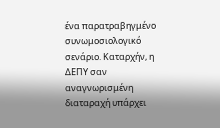ένα παρατραβηγμένο συνωμοσιολογικό σενάριο. Καταρχήν, η ΔΕΠΥ σαν αναγνωρισμένη διαταραχή υπάρχει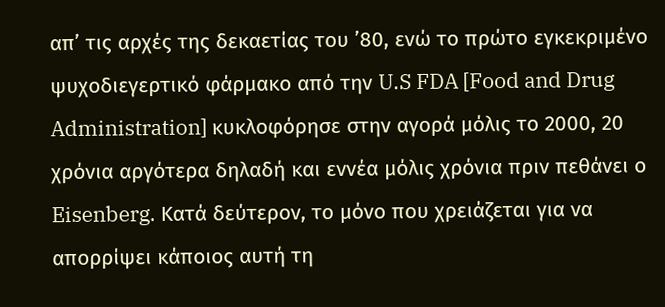απ’ τις αρχές της δεκαετίας του ’80, ενώ το πρώτο εγκεκριμένο ψυχοδιεγερτικό φάρμακο από την U.S FDA [Food and Drug Administration] κυκλοφόρησε στην αγορά μόλις το 2000, 20 χρόνια αργότερα δηλαδή και εννέα μόλις χρόνια πριν πεθάνει ο Eisenberg. Κατά δεύτερον, το μόνο που χρειάζεται για να απορρίψει κάποιος αυτή τη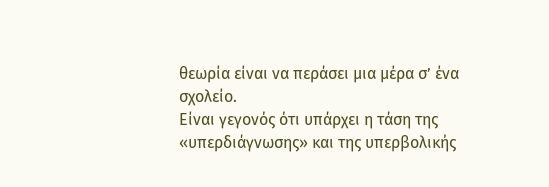θεωρία είναι να περάσει μια μέρα σ’ ένα σχολείο.
Είναι γεγονός ότι υπάρχει η τάση της «υπερδιάγνωσης» και της υπερβολικής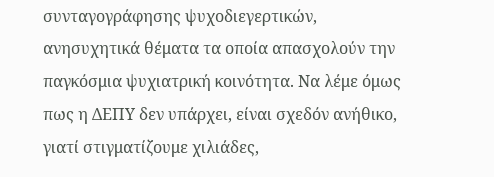συνταγογράφησης ψυχοδιεγερτικών, ανησυχητικά θέματα τα οποία απασχολούν την παγκόσμια ψυχιατρική κοινότητα. Να λέμε όμως πως η ΔΕΠΥ δεν υπάρχει, είναι σχεδόν ανήθικο, γιατί στιγματίζουμε χιλιάδες,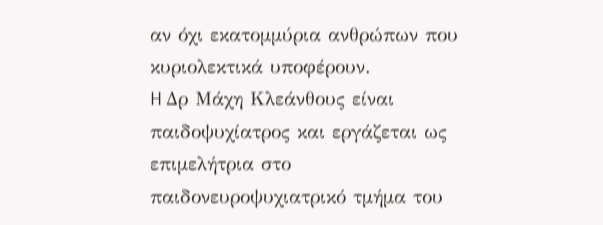αν όχι εκατομμύρια ανθρώπων που κυριολεκτικά υποφέρουν.
H Δρ Μάχη Κλεάνθους είναι παιδοψυχίατρος και εργάζεται ως επιμελήτρια στο παιδονευροψυχιατρικό τμήμα του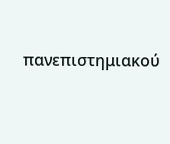πανεπιστημιακού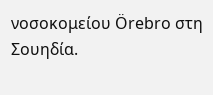νοσοκομείου Örebro στη Σουηδία.